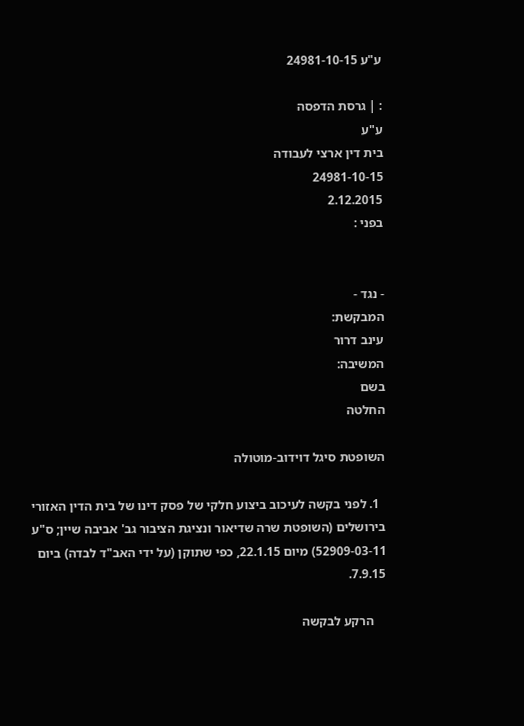ע"ע 24981-10-15

: | גרסת הדפסה
ע"ע
בית דין ארצי לעבודה
24981-10-15
2.12.2015
בפני :


- נגד -
המבקשת:
עינב דרור
המשיבה:
בשם
החלטה

השופטת סיגל דוידוב-מוטולה

  1. לפני בקשה לעיכוב ביצוע חלקי של פסק דינו של בית הדין האזורי בירושלים (השופטת שרה שדיאור ונציגת הציבור גב' אביבה שיין; ס"ע 52909-03-11) מיום 22.1.15, כפי שתוקן (על ידי האב"ד לבדה) ביום 7.9.15.

    הרקע לבקשה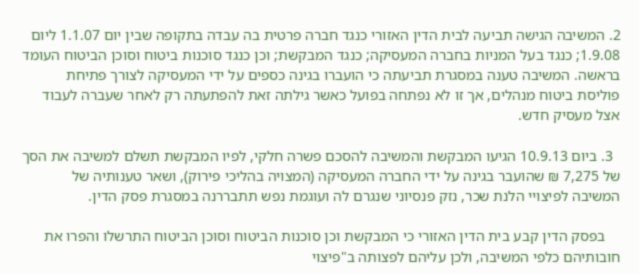2. המשיבה הגישה תביעה לבית הדין האזורי כנגד חברה פרטית בה עבדה בתקופה שבין יום 1.1.07 ליום 1.9.08; כנגד בעל המניות בחברה המעסיקה; כנגד המבקשת; וכן כנגד סוכנות ביטוח וסוכן הביטוח העומד בראשה. המשיבה טענה במסגרת תביעתה כי הועברו בגינה כספים על ידי המעסיקה לצורך פתיחת פוליסת ביטוח מנהלים, אך זו לא נפתחה בפועל כאשר גילתה זאת להפתעתה רק לאחר שעברה לעבוד אצל מעסיק חדש.

  3. ביום 10.9.13 הגיעו המבקשת והמשיבה להסכם פשרה חלקי, לפיו המבקשת תשלם למשיבה את הסך של 7,275 ₪ שהועבר בגינה על ידי החברה המעסיקה (המצויה בהליכי פירוק), ושאר טענותיה של המשיבה לפיצויי הלנת שכר, נזק פנסיוני שנגרם לה ועוגמת נפש תתבררנה במסגרת פסק הדין.

    בפסק הדין קבע בית הדין האזורי כי המבקשת וכן סוכנות הביטוח וסוכן הביטוח התרשלו והפרו את חובותיהם כלפי המשיבה, ולכן עליהם לפצותה ב"פיצוי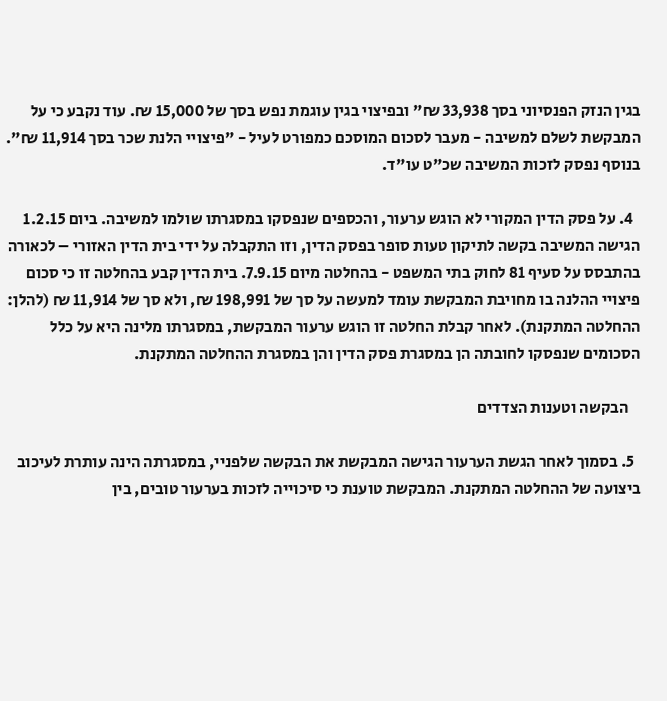בגין הנזק הפנסיוני בסך 33,938 ₪" ובפיצוי בגין עוגמת נפש בסך של 15,000 ₪. עוד נקבע כי על המבקשת לשלם למשיבה - מעבר לסכום המוסכם כמפורט לעיל - "פיצויי הלנת שכר בסך 11,914 ₪". בנוסף נפסק לזכות המשיבה שכ"ט עו"ד.

  4. על פסק הדין המקורי לא הוגש ערעור, והכספים שנפסקו במסגרתו שולמו למשיבה. ביום 1.2.15 הגישה המשיבה בקשה לתיקון טעות סופר בפסק הדין, וזו התקבלה על ידי בית הדין האזורי – לכאורה בהתבסס על סעיף 81 לחוק בתי המשפט - בהחלטה מיום 7.9.15. בית הדין קבע בהחלטה זו כי סכום פיצויי ההלנה בו מחויבת המבקשת עומד למעשה על סך של 198,991 ₪, ולא סך של 11,914 ₪ (להלן: ההחלטה המתקנת). לאחר קבלת החלטה זו הוגש ערעור המבקשת, במסגרתו מלינה היא על כלל הסכומים שנפסקו לחובתה הן במסגרת פסק הדין והן במסגרת ההחלטה המתקנת.

    הבקשה וטענות הצדדים

  5. בסמוך לאחר הגשת הערעור הגישה המבקשת את הבקשה שלפניי, במסגרתה הינה עותרת לעיכוב ביצועה של ההחלטה המתקנת. המבקשת טוענת כי סיכוייה לזכות בערעור טובים, בין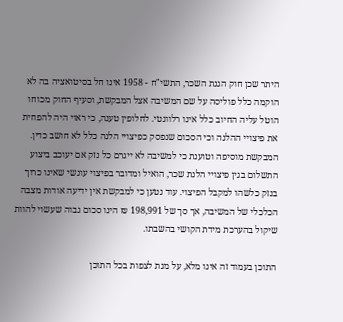היתר שכן חוק הגנת השכר, התשי"ח - 1958 אינו חל בסיטואציה בה לא הוקמה כלל פוליסה על שם המשיבה אצל המבקשת, וסעיף החוק מכוחו הוטל עליה החיוב כלל אינו רלוונטי. לחלופין טענה, כי ראוי היה להפחית את פיצויי ההלנה וכי הסכום שנפסק כפיצויי הלנה כלל לא חושב כדין. המבקשת מוסיפה וטוענת כי למשיבה לא ייגרם כל נזק אם יעוכב ביצוע התשלום בגין פיצויי הלנת שכר, הואיל ומדובר בפיצוי עונשי שאינו כרוך בנזק כלשהו למקבל הפיצוי. עוד נטען כי למבקשת אין ידיעה אודות מצבה הכלכלי של המשיבה, אך סך של 198,991 ₪ הינו סכום גבוה שעשוי להוות שיקול בהערכת מידת הקושי בהשבתו.

התוכן בעמוד זה אינו מלא, על מנת לצפות בכל התוכן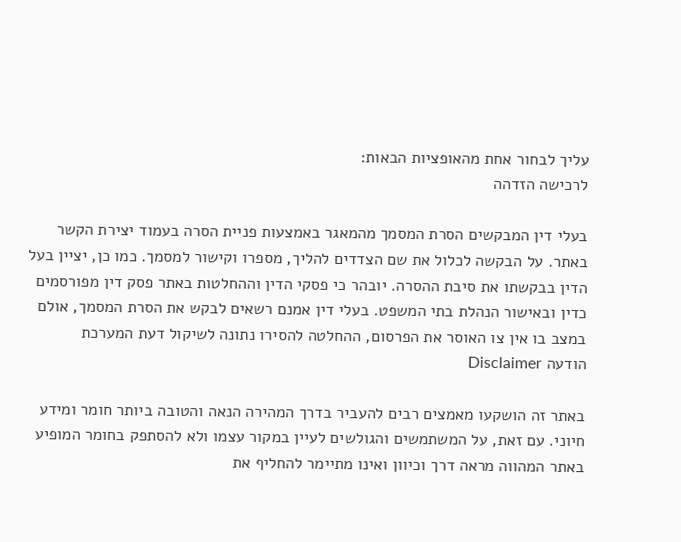עליך לבחור אחת מהאופציות הבאות:
לרכישה הזדהה

בעלי דין המבקשים הסרת המסמך מהמאגר באמצעות פניית הסרה בעמוד יצירת הקשר באתר. על הבקשה לכלול את שם הצדדים להליך, מספרו וקישור למסמך. כמו כן, יציין בעל הדין בבקשתו את סיבת ההסרה. יובהר כי פסקי הדין וההחלטות באתר פסק דין מפורסמים כדין ובאישור הנהלת בתי המשפט. בעלי דין אמנם רשאים לבקש את הסרת המסמך, אולם במצב בו אין צו האוסר את הפרסום, ההחלטה להסירו נתונה לשיקול דעת המערכת
הודעה Disclaimer

באתר זה הושקעו מאמצים רבים להעביר בדרך המהירה הנאה והטובה ביותר חומר ומידע חיוני. עם זאת, על המשתמשים והגולשים לעיין במקור עצמו ולא להסתפק בחומר המופיע באתר המהווה מראה דרך וכיוון ואינו מתיימר להחליף את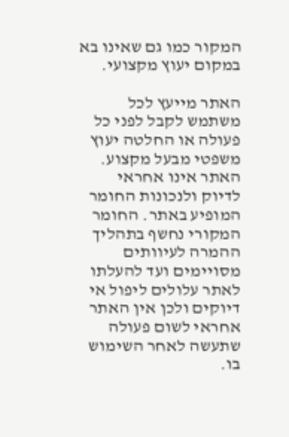המקור כמו גם שאינו בא במקום יעוץ מקצועי.

האתר מייעץ לכל משתמש לקבל לפני כל פעולה או החלטה יעוץ משפטי מבעל מקצוע. האתר אינו אחראי לדיוק ולנכונות החומר המופיע באתר. החומר המקורי נחשף בתהליך ההמרה לעיוותים מסויימים ועד להעלתו לאתר עלולים ליפול אי דיוקים ולכן אין האתר אחראי לשום פעולה שתעשה לאחר השימוש בו.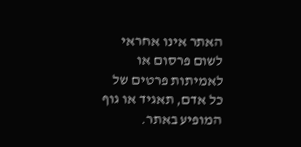האתר אינו אחראי לשום פרסום או לאמיתות פרטים של כל אדם, תאגיד או גוף המופיע באתר.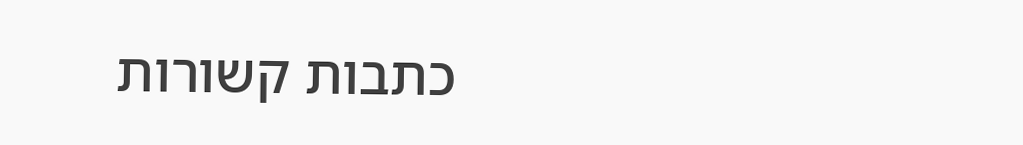כתבות קשורות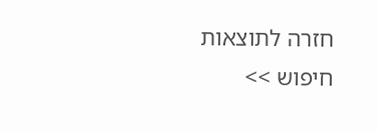חזרה לתוצאות חיפוש >>